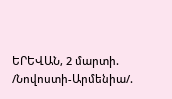ԵՐԵՎԱՆ, 2 մարտի. /Նովոստի-Արմենիա/.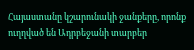Հայաստանը կշարունակի ջանքերը, որոնք ուղղված են Ադրբեջանի տարբեր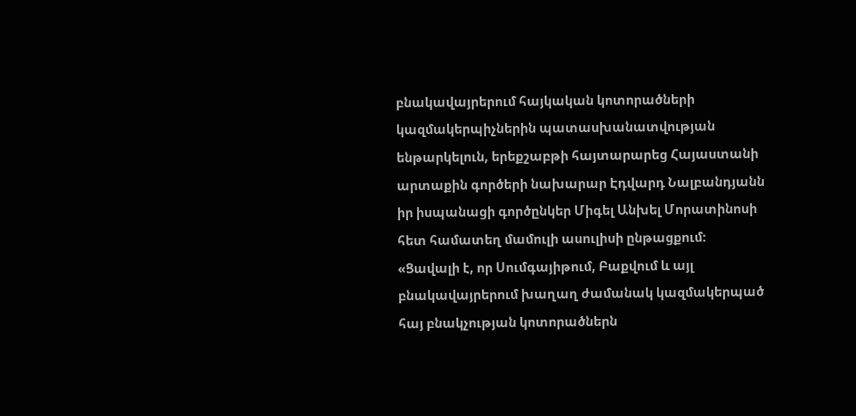բնակավայրերում հայկական կոտորածների կազմակերպիչներին պատասխանատվության ենթարկելուն, երեքշաբթի հայտարարեց Հայաստանի արտաքին գործերի նախարար Էդվարդ Նալբանդյանն իր իսպանացի գործընկեր Միգել Անխել Մորատինոսի հետ համատեղ մամուլի ասուլիսի ընթացքում։
«Ցավալի է, որ Սումգայիթում, Բաքվում և այլ բնակավայրերում խաղաղ ժամանակ կազմակերպած հայ բնակչության կոտորածներն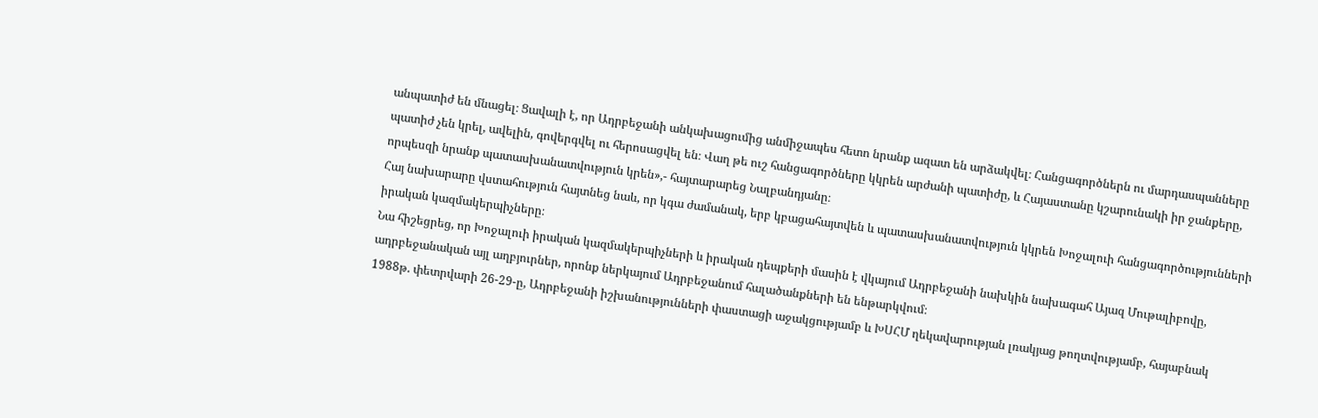անպատիժ են մնացել։ Ցավալի է, որ Ադրբեջանի անկախացումից անմիջապես հետո նրանք ազատ են արձակվել։ Հանցագործներն ու մարդասպանները պատիժ չեն կրել, ավելին, գովերգվել ու հերոսացվել են։ Վաղ թե ուշ հանցագործները կկրեն արժանի պատիժը, և Հայաստանը կշարունակի իր ջանքերը, որպեսզի նրանք պատասխանատվություն կրեն»,- հայտարարեց Նալբանդյանը։
Հայ նախարարը վստահություն հայտնեց նաև, որ կգա ժամանակ, երբ կբացահայտվեն և պատասխանատվություն կկրեն Խոջալուի հանցագործությունների իրական կազմակերպիչները։
Նա հիշեցրեց, որ Խոջալուի իրական կազմակերպիչների և իրական դեպքերի մասին է վկայում Ադրբեջանի նախկին նախագահ Այազ Մութալիբովը, ադրբեջանական այլ աղբյուրներ, որոնք ներկայում Ադրբեջանում հալածանքների են ենթարկվում։
1988թ. փետրվարի 26-29-ը, Ադրբեջանի իշխանությունների փաստացի աջակցությամբ և ԽՍՀՄ ղեկավարության լռակյաց թողտվությամբ, հայաբնակ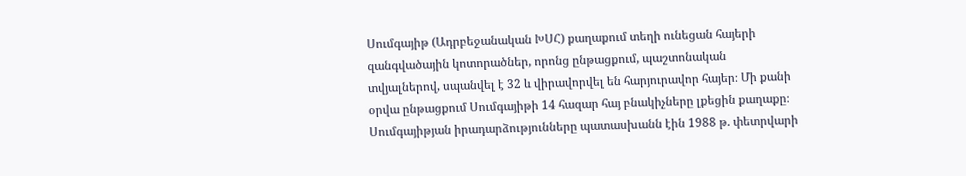Սումգայիթ (Ադրբեջանական ԽՍՀ) քաղաքում տեղի ունեցան հայերի զանգվածային կոտորածներ, որոնց ընթացքում, պաշտոնական տվյալներով, սպանվել է 32 և վիրավորվել են հարյուրավոր հայեր։ Մի քանի օրվա ընթացքում Սումգայիթի 14 հազար հայ բնակիչները լքեցին քաղաքը։
Սումգայիթյան իրադարձությունները պատասխանն էին 1988 թ. փետրվարի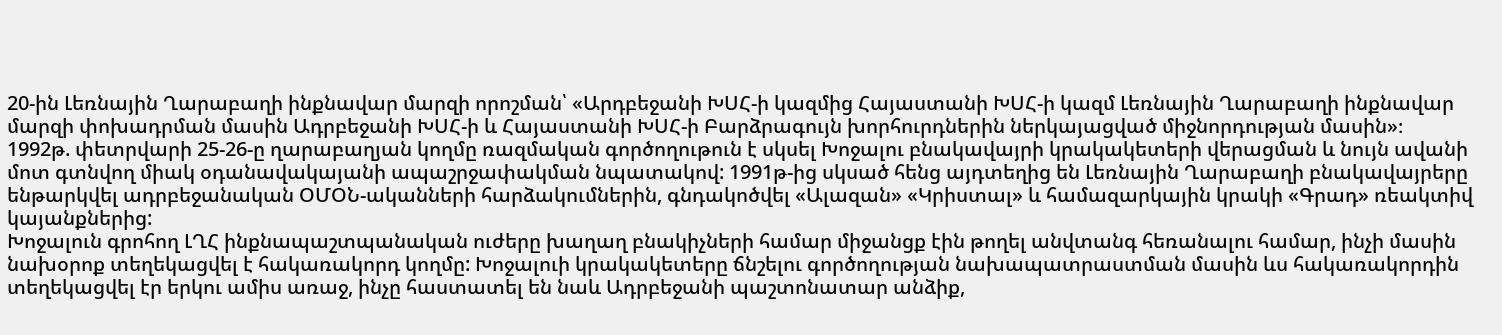20-ին Լեռնային Ղարաբաղի ինքնավար մարզի որոշման՝ «Արդբեջանի ԽՍՀ-ի կազմից Հայաստանի ԽՍՀ-ի կազմ Լեռնային Ղարաբաղի ինքնավար մարզի փոխադրման մասին Ադրբեջանի ԽՍՀ-ի և Հայաստանի ԽՍՀ-ի Բարձրագույն խորհուրդներին ներկայացված միջնորդության մասին»։
1992թ. փետրվարի 25-26-ը ղարաբաղյան կողմը ռազմական գործողութուն է սկսել Խոջալու բնակավայրի կրակակետերի վերացման և նույն ավանի մոտ գտնվող միակ օդանավակայանի ապաշրջափակման նպատակով: 1991թ-ից սկսած հենց այդտեղից են Լեռնային Ղարաբաղի բնակավայրերը ենթարկվել ադրբեջանական ՕՄՕՆ-ականների հարձակումներին, գնդակոծվել «Ալազան» «Կրիստալ» և համազարկային կրակի «Գրադ» ռեակտիվ կայանքներից:
Խոջալուն գրոհող ԼՂՀ ինքնապաշտպանական ուժերը խաղաղ բնակիչների համար միջանցք էին թողել անվտանգ հեռանալու համար, ինչի մասին նախօրոք տեղեկացվել է հակառակորդ կողմը: Խոջալուի կրակակետերը ճնշելու գործողության նախապատրաստման մասին ևս հակառակորդին տեղեկացվել էր երկու ամիս առաջ, ինչը հաստատել են նաև Ադրբեջանի պաշտոնատար անձիք,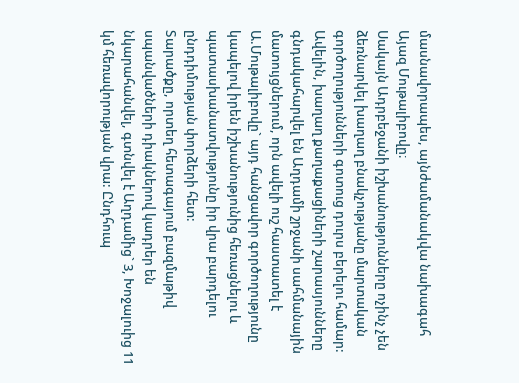մասնավորապես, այնժամանակվա նախագահ Այազ Մութալիբովը։
Սակայն Ադրբեջանի իշխանությունները ոչինչ չեն ձեռնարկել խաղաղ բնակչությանը մարտական գործողությունների գոտուց դուրս բերելու համար: Ավելին, խաղաղ քաղաքացիների շարասյունները գնդակահարվել են Աղդամի շրջանի սահմանային մատույցներում, որն ավելի ուշ հաստատել է Ա.Մութալիբովը` այդ հանցավոր գործողությունը կապելով իրեն իշխանությունից հեռացնելու և պատասխանատվությունը իր վրա բարդելու ընդդիմության փորձերի հետ:
Տարածքը, որտեղ հետագայում բազմաթիվ սպանվածների դիակներով կադրեր են նկարահանվել, գտնվել է Աղդամից` 3, Խոջալուից 11 կմ հեռավորության վրա: Ընդհուպ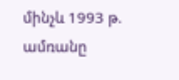մինչև 1993 թ. ամռանը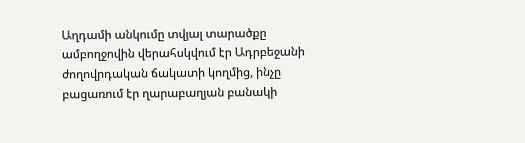Աղդամի անկումը տվյալ տարածքը ամբողջովին վերահսկվում էր Ադրբեջանի ժողովրդական ճակատի կողմից, ինչը բացառում էր ղարաբաղյան բանակի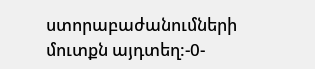ստորաբաժանումների մուտքն այդտեղ:-0-